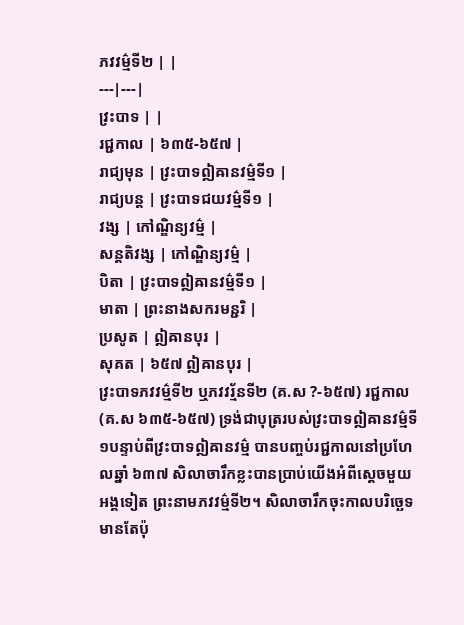ភវវម៌្មទី២ | |
---|---|
វ្រះបាទ | |
រជ្ជកាល | ៦៣៥-៦៥៧ |
រាជ្យមុន | វ្រះបាទឦឝានវម៌្មទី១ |
រាជ្យបន្ត | វ្រះបាទជយវម៌្មទី១ |
វង្ស | កៅណ្ឌិន្យវម៌្ម |
សន្តតិវង្ស | កៅណ្ឌិន្យវម៌្ម |
បិតា | វ្រះបាទឦឝានវម៌្មទី១ |
មាតា | ព្រះនាងសករមន្ជរិ |
ប្រសូត | ឦឝានបុរ |
សុគត | ៦៥៧ ឦឝានបុរ |
វ្រះបាទភវវម៌្មទី២ ឬភវវរ្ម័នទី២ (គ.ស ?-៦៥៧) រជ្ជកាល (គ.ស ៦៣៥-៦៥៧) ទ្រង់ជាបុត្ររបស់វ្រះបាទឦឝានវម៌្មទី១បន្ទាប់ពីវ្រះបាទឦឝានវម៌្ម បានបញ្ចប់រជ្ជកាលនៅប្រហែលឆ្នាំ ៦៣៧ សិលាចារឹកខ្លះបានប្រាប់យើងអំពីស្ដេចមួយអង្គទៀត ព្រះនាមភវវម៌្មទី២។ សិលាចារឹកចុះកាលបរិច្ឆេទមានតែប៉ុ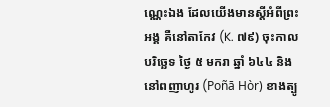ណ្ណេះឯង ដែលយើងមានស្ដីអំពីព្រះអង្គ គឺនៅតាកែវ (K. ៧៩) ចុះកាលបរិច្ឆេទ ថ្ងៃ ៥ មករា ឆ្នាំ ៦៤៤ និងនៅពញាហូរ (Poñā Hòr) ខាងត្បូ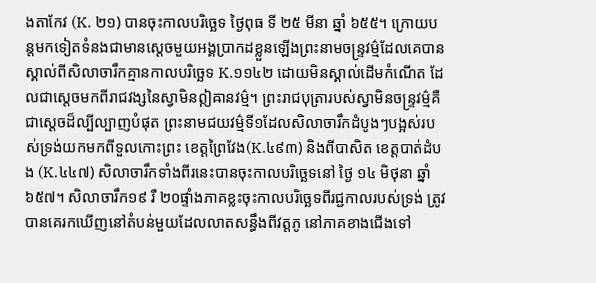ងតាកែវ (K. ២១) បានចុះកាលបរិច្ឆេទ ថ្ងៃពុធ ទី ២៥ មីនា ឆ្នាំ ៦៥៥។ ក្រោយបន្តមកទៀតទំនងជាមានស្ដេចមួយអង្គប្រាកដខ្លួនឡើងព្រះនាមចន្ទ្រវម៌្មដែលគេបានស្គាល់ពីសិលាចារឹកគ្មានកាលបរិច្ឆេទ K.១១៤២ ដោយមិនស្គាល់ដើមកំណើត ដែលជាស្ដេចមកពីរាជវង្សនៃស្វាមិនឦឝានវម៌្ម។ ព្រះរាជបុត្រារបស់ស្វាមិនចន្ទ្រវម៌្មគឺជាស្ដេចដ៏ល្បីល្បាញបំផុត ព្រះនាមជយវម៌្មទី១ដែលសិលាចារឹកដំបូងៗបង្អស់របស់ទ្រង់យកមកពីទួលកោះព្រះ ខេត្តព្រៃវែង(K.៤៩៣) និងពីបាសិត ខេត្តបាត់ដំបង (K.៤៤៧) សិលាចារឹកទាំងពីរនេះបានចុះកាលបរិច្ឆេទនៅ ថ្ងៃ ១៤ មិថុនា ឆ្នាំ ៦៥៧។ សិលាចារឹក១៩ រឺ ២០ផ្ទាំងភាគខ្លះចុះកាលបរិច្ឆេទពីរជ្ជកាលរបស់ទ្រង់ ត្រូវបានគេរកឃើញនៅតំបន់មួយដែលលាតសន្ធឹងពីវត្តភូ នៅភាគខាងជើងទៅ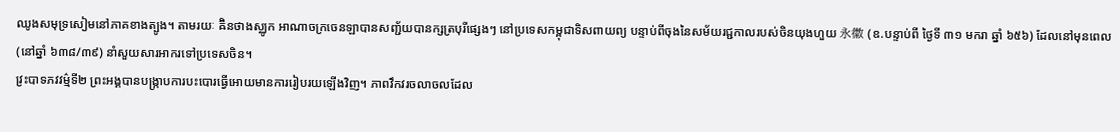ឈូងសមុទ្រសៀមនៅភាគខាងត្បូង។ តាមរយៈ ឝ៊ិនថាងស្ឈូក អាណាចក្រចេនឡាបានសញ្ជ័យបានក្សត្របុរីផ្សេងៗ នៅប្រទេសកម្ពុជាទិសពាយព្យ បន្ទាប់ពីចុងនៃសម័យរជ្ជកាលរបស់ចិនយុងហួយ 永徽 (ឧ.បន្ទាប់ពី ថ្ងៃទី ៣១ មករា ឆ្នាំ ៦៥៦) ដែលនៅមុនពេល (នៅឆ្នាំ ៦៣៨/៣៩) នាំសួយសារអាករទៅប្រទេសចិន។
វ្រះបាទភវវម៌្មទី២ ព្រះអង្គបានបង្ក្រាបការបះបោរធ្វើអោយមានការរៀបរយឡើងវិញ។ ភាពវឹកវរចលាចលដែល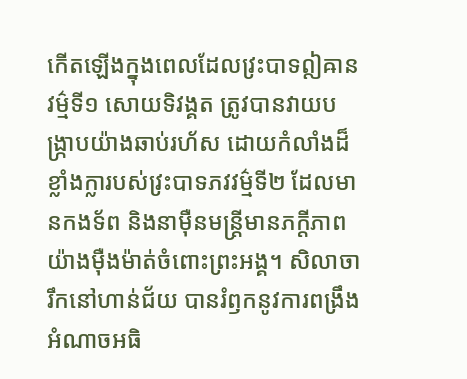កើតឡើងក្នុងពេលដែលវ្រះបាទឦឝានវម៌្មទី១ សោយទិវង្គត ត្រូវបានវាយបង្ក្រាបយ៉ាងឆាប់រហ័ស ដោយកំលាំងដ៏ខ្លាំងក្លារបស់វ្រះបាទភវវម៌្មទី២ ដែលមានកងទ័ព និងនាម៉ឺនមន្ត្រីមានភក្តីភាពយ៉ាងម៉ឺងម៉ាត់ចំពោះព្រះអង្គ។ សិលាចារឹកនៅហាន់ជ័យ បានរំឭកនូវការពង្រឹងអំណាចអធិ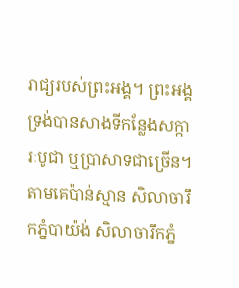រាជ្យរបស់ព្រះអង្គ។ ព្រះអង្គទ្រង់បានសាងទីកន្លែងសក្ការៈបូជា ឬប្រាសាទជាច្រើន។ តាមគេប៉ាន់ស្មាន សិលាចារឹកភ្នំបាយ៉ង់ សិលាចារឹកភ្នំ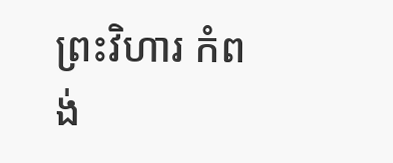ព្រះវិហារ កំពង់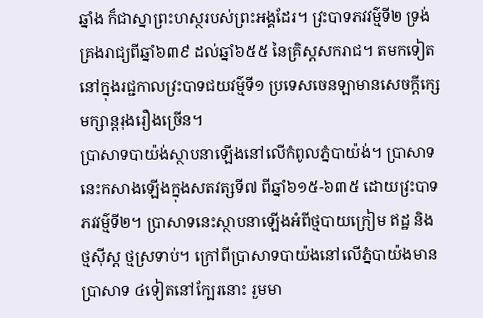ឆ្នាំង ក៏ជាស្នាព្រះហស្ថរបស់ព្រះអង្គដែរ។ វ្រះបាទភវវម៌្មទី២ ទ្រង់គ្រងរាជ្យពីឆ្នាំ៦៣៩ ដល់ឆ្នាំ៦៥៥ នៃគ្រិស្ដសករាជ។ តមកទៀតនៅក្នុងរជ្ជកាលវ្រះបាទជយវម៌្មទី១ ប្រទេសចេនឡាមានសេចក្តីក្សេមក្សាន្តរុងរឿងច្រើន។
ប្រាសាទបាយ៉ង់ស្ថាបនាឡើងនៅលើកំពូលភ្នំបាយ៉ង់។ ប្រាសាទនេះកសាងឡើងក្នុងសតវត្សទី៧ ពីឆ្នាំ៦១៥-៦៣៥ ដោយវ្រះបាទភវវម៌្មទី២។ ប្រាសាទនេះស្ថាបនាឡើងអំពីថ្មបាយក្រៀម ឥដ្ឋ និង ថ្មស៊ីស្ត ថ្មស្រទាប់។ ក្រៅពីប្រាសាទបាយ៉ងនៅលើភ្នំបាយ៉ងមានប្រាសាទ ៤ទៀតនៅក្បែរនោះ រួមមា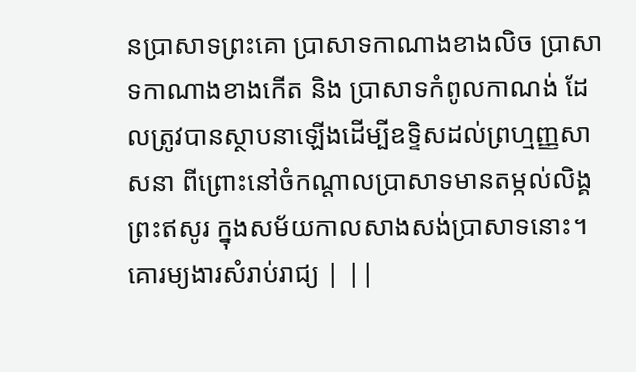នប្រាសាទព្រះគោ ប្រាសាទកាណាងខាងលិច ប្រាសាទកាណាងខាងកើត និង ប្រាសាទកំពូលកាណង់ ដែលត្រូវបានស្ថាបនាឡើងដើម្បីឧទ្ទិសដល់ព្រហ្មញ្ញសាសនា ពីព្រោះនៅចំកណ្តាលប្រាសាទមានតម្កល់លិង្គព្រះឥសូរ ក្នុងសម័យកាលសាងសង់ប្រាសាទនោះ។
គោរម្យងារសំរាប់រាជ្យ | ||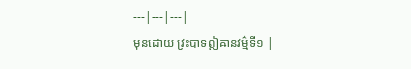---|---|---|
មុនដោយ វ្រះបាទឦឝានវម៌្មទី១ |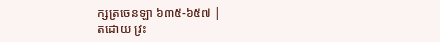ក្សត្រចេនឡា ៦៣៥-៦៥៧ |
តដោយ វ្រះ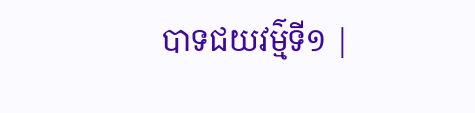បាទជយវម៌្មទី១ |